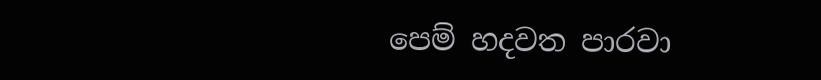පෙම් හදවත පාරවා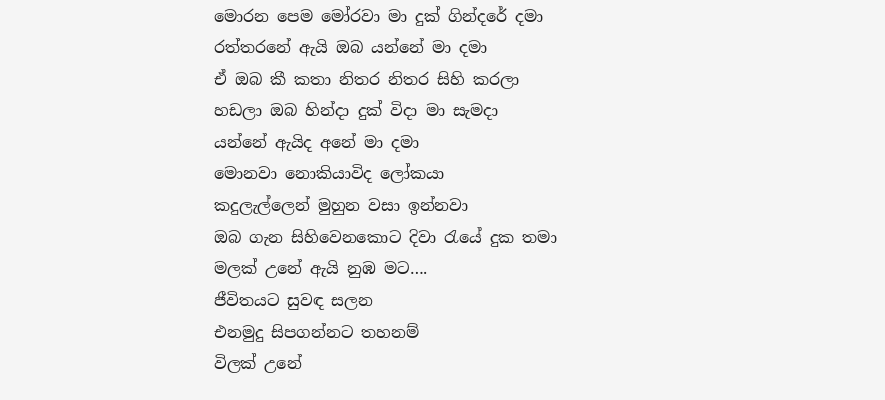මොරන පෙම මෝරවා මා දුක් ගින්දරේ දමා
රත්තරනේ ඇයි ඔබ යන්නේ මා දමා
ඒ ඔබ කී කතා නිතර නිතර සිහි කරලා
හඩලා ඔබ හින්දා දුක් විදා මා සැමදා
යන්නේ ඇයිද අනේ මා දමා
මොනවා නොකියාවිද ලෝකයා
කදුලැල්ලෙන් මුහුන වසා ඉන්නවා
ඔබ ගැන සිහිවෙනකොට දිවා රැයේ දුක තමා
මලක් උනේ ඇයි නුඹ මට….
ජීවිතයට සුවඳ සලන
එනමුදු සිපගන්නට තහනම්
විලක් උනේ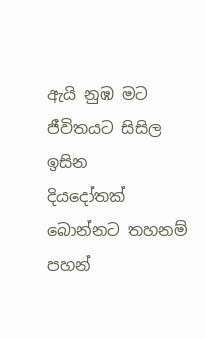ඇයි නුඹ මට
ජීවිතයට සිසිල ඉසින
දියදෝතක් බොන්නට තහනම් පහන්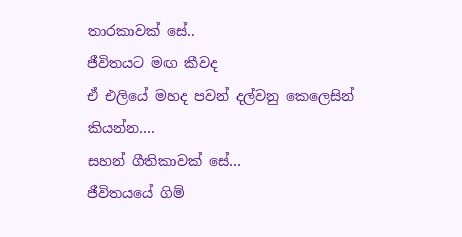තාරකාවක් සේ..
ජීවිතයට මඟ කීවද
ඒ එලියේ මහද පවන් දල්වනු කෙලෙසින්
කියන්න….
සහන් ගීතිකාවක් සේ…
ජීවිතයයේ ගිම්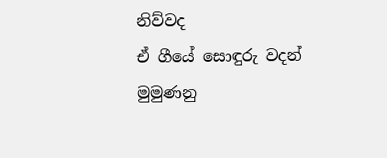නිව්වද
ඒ ගීයේ සොඳුරු වදන්
මුමුණනු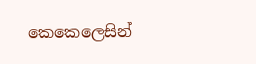කෙකෙලෙසින්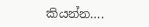කියන්න….